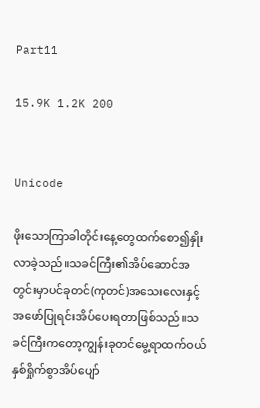Part11

15.9K 1.2K 200


Unicode

ဖိုးသောကြာခါတိုင်းနေ့တွေထက်စော၍နှိုးလာခဲ့သည်။သခင်ကြီး၏အိပ်ဆောင်အတွင်းမှာပင်ခုတင်(ကုတင်)အသေးလေးနှင့်အဖော်ပြုရင်းအိပ်ပေးရတာဖြစ်သည်။သခင်ကြီးကတော့ကျွန်းခုတင်မွေ့ရာထက်ဝယ်နှစ်ရှိုက်စွာအိပ်ပျော်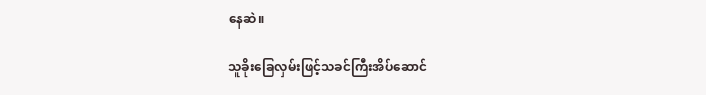နေဆဲ။

သူခိုးခြေလှမ်းဖြင့်သခင်ကြီးအိပ်ဆောင်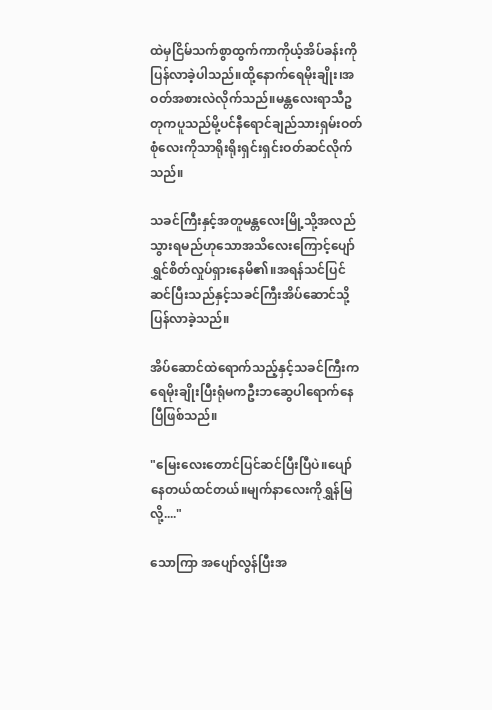ထဲမှငြိမ်သက်စွာထွက်ကာကိုယ့်အိပ်ခန်းကိုပြန်လာခဲ့ပါသည်။ထို့နောက်ရေမိုးချိုး၊အဝတ်အစားလဲလိုက်သည်။မန္တလေးရာသီဥတုကပူသည်မို့ပင်နီရောင်ချည်သားရှမ်းဝတ်စုံလေးကိုသာရိုးရိုးရှင်းရှင်းဝတ်ဆင်လိုက်သည်။

သခင်ကြီးနှင့်အတူမန္တလေးမြို့သို့အလည်သွားရမည်ဟုသောအသိလေးကြောင့်ပျော်ရွှင်စိတ်လှုပ်ရှားနေမိ၏။အရန်သင်ပြင်ဆင်ပြီးသည်နှင့်သခင်ကြီးအိပ်ဆောင်သို့ပြန်လာခဲ့သည်။

အိပ်ဆောင်ထဲရောက်သည့်နှင့်သခင်ကြီးကရေမိုးချိုးပြီးရုံမကဦးဘဆွေပါရောက်နေပြီဖြစ်သည်။

"မြေးလေးတောင်ပြင်ဆင်ပြီးပြီပဲ။ပျော်နေတယ်ထင်တယ်။မျက်နာလေးကိုရွှန်မြလို့...."

သောကြာ အပျော်လွန်ပြီးအ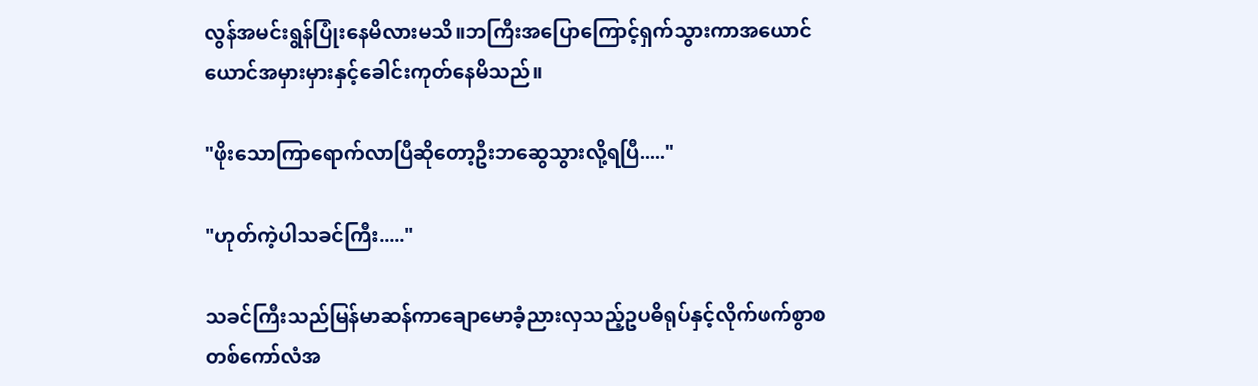လွန်အမင်းရွန်ပြုံးနေမိလားမသိ။ဘကြီးအပြောကြောင့်ရှက်သွားကာအယောင်ယောင်အမှားမှားနှင့်ခေါင်းကုတ်နေမိသည်။

"ဖိုးသောကြာရောက်လာပြီဆိုတော့ဦးဘဆွေသွားလို့ရပြီ....."

"ဟုတ်ကဲ့ပါသခင်ကြီး....."

သခင်ကြီးသည်မြန်မာဆန်ကာချောမောခံ့ညားလှသည့်ဥပဓိရုပ်နှင့်လိုက်ဖက်စွာစတစ်ကော်လံအ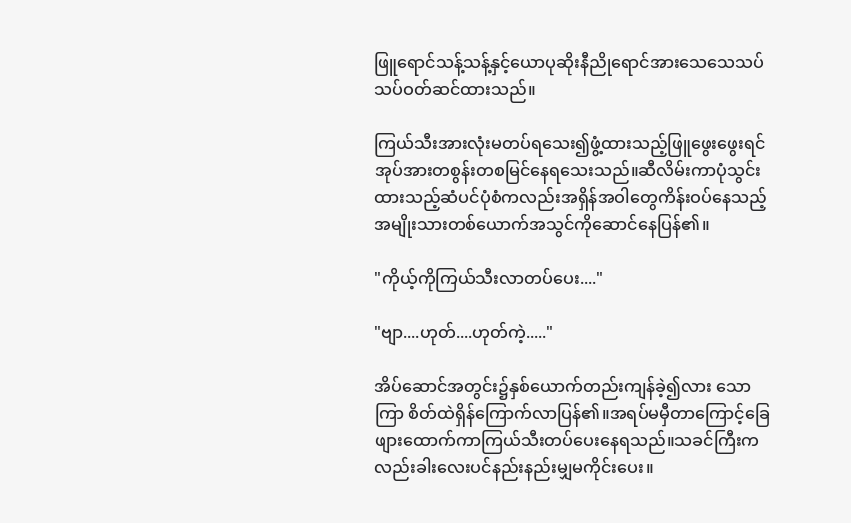ဖြူရောင်သန့်သန့်နှင့်ယောပုဆိုးနီညိုရောင်အားသေသေသပ်သပ်ဝတ်ဆင်ထားသည်။

ကြယ်သီးအားလုံးမတပ်ရသေး၍ဖွံ့ထားသည့်ဖြူဖွေးဖွေးရင်အုပ်အားတစွန်းတစမြင်နေရသေးသည်။ဆီလိမ်းကာပုံသွင်းထားသည့်ဆံပင်ပုံစံကလည်းအရှိန်အဝါတွေကိန်းဝပ်နေသည့်အမျိုးသားတစ်ယောက်အသွင်ကိုဆောင်နေပြန်၏။

"ကိုယ့်ကိုကြယ်သီးလာတပ်ပေး...."

"ဗျာ....ဟုတ်....ဟုတ်ကဲ့....."

အိပ်ဆောင်အတွင်း၌နှစ်ယောက်တည်းကျန်ခဲ့၍လား သောကြာ စိတ်ထဲရှိန်ကြောက်လာပြန်၏။အရပ်မမှီတာကြောင့်ခြေဖျားထောက်ကာကြယ်သီးတပ်ပေးနေရသည်။သခင်ကြီးကလည်းခါးလေးပင်နည်းနည်းမျှမကိုင်းပေး။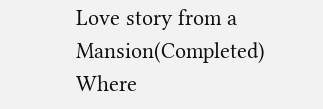Love story from a Mansion(Completed) Where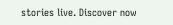stories live. Discover now